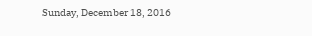Sunday, December 18, 2016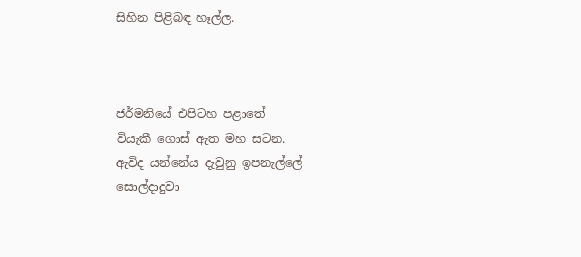සිහින පිළිබඳ හෑල්ල.



ජර්මනියේ එපිටහ පළාතේ
වියැකී ගොස් ඇත මහ සටන.
ඇවිද යන්නේය දැවුනු ඉපනැල්ලේ
සොල්දාදුවා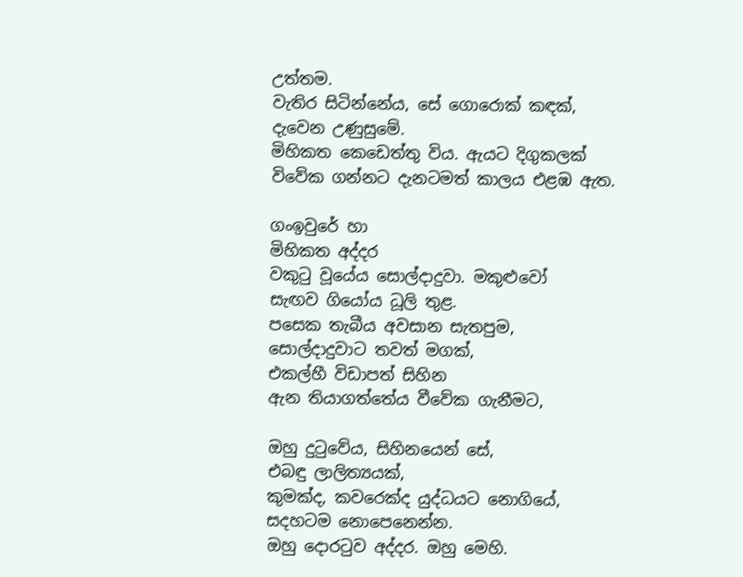උත්තම.
වැතිර සිටින්නේය, සේ ගොරොක් කඳක්,
දැවෙන උණුසුමේ.
මිහිකත කෙඩෙත්තු විය. ඇයට දිගුකලක්
විවේක ගන්නට දැනටමත් කාලය එළඹ ඇත.

ගංඉවුරේ හා
මිහිකත අද්දර
වකුටු වූයේය සොල්දාදුවා. මකුළුවෝ
සැඟව ගියෝය ධූලි තුළ.
පසෙක තැබීය අවසාන සැතපුම,
සොල්දාදුවාට තවත් මගක්,
එකල්හී විඩාපත් සිහින
ඇන තියාගත්තේය වීවේක ගැනීමට,

ඔහු දුටුවේය, සිහිනයෙන් සේ,
එබඳු ලාලිත්‍යයක්,
කුමක්ද, කවරෙක්ද යුද්ධයට නොගියේ,
සදහටම නොපෙනෙන්න.
ඔහු දොරටුව අද්දර. ඔහු මෙහි.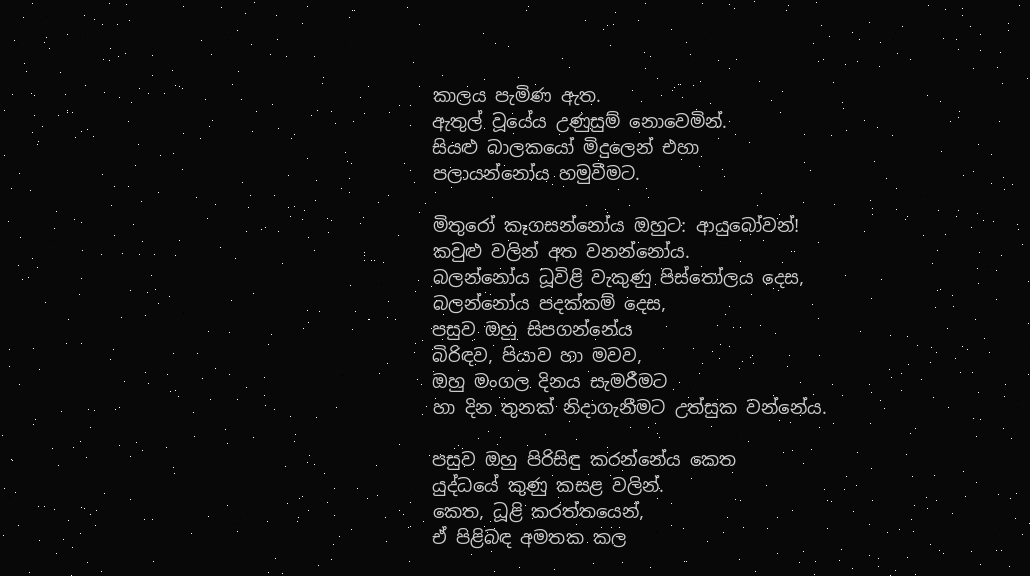කාලය පැමිණ ඇත.
ඇතුල් වූයේය උණුසුම් නොවෙමින්.
සියළු බාලකයෝ මිදුලෙන් එහා
පලායන්නෝය හමුවීමට.

මිතුරෝ කෑගසන්නෝය ඔහුට: ආයුබෝවන්!
කවුළු වලින් අත වනන්නෝය.
බලන්නෝය ධූවිළි වැකුණු පිස්තෝලය දෙස,
බලන්නෝය පදක්කම් දෙස,
පසුව ඔහු සිපගන්නේය
බිරිඳව, පියාව හා මවව,
ඔහු මංගල දිනය සැමරීමට
හා දින තුනක් නිදාගැනීමට උත්සුක වන්නේය.

පසුව ඔහු පිරිසිඳු කරන්නේය කෙත
යුද්ධයේ කුණු කසළ වලින්.
කෙත, ධූළි කරත්තයෙන්,
ඒ පිළිබඳ අමතක කල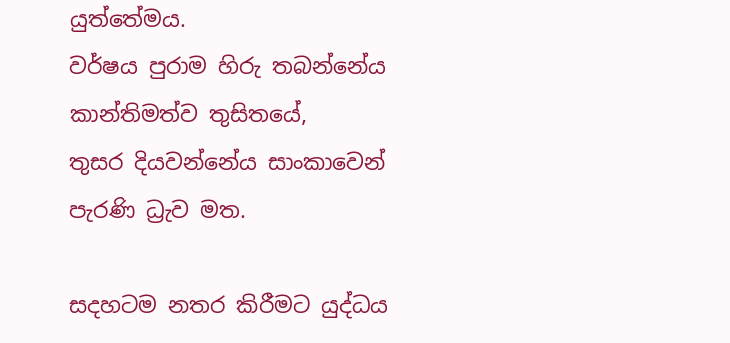යුත්තේමය.
වර්ෂය පුරාම හිරු තබන්නේය
කාන්තිමත්ව තුසිතයේ,
තුසර දියවන්නේය සාංකාවෙන්
පැරණි ධ්‍රැව මත.

සදහටම නතර කිරීමට යුද්ධය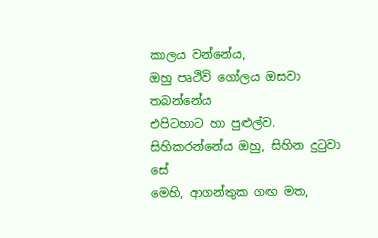කාලය වන්නේය,
ඔහු පෘථිවි ගෝලය ඔසවා තබන්නේය
එපිටහාට හා පුළුල්ව.
සිහිකරන්නේය ඔහු, සිහින දුටුවා සේ
මෙහි, ආගන්තුක ගඟ මත,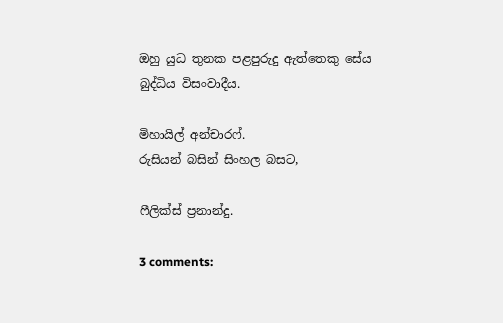ඔහු යුධ තුනක පළපුරුදු ඇත්තෙකු සේය
බුද්ධිය විසංවාදීය.

මිහායිල් අන්චාරෆ්.
රුසියන් බසින් සිංහල බසට,

ෆීලික්ස් ප්‍රනාන්දු.

3 comments: